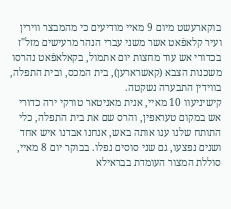בוקארעשט מיום 9 מאיי מודיעים כי מהמבצר ווירין ועיר קלאפֿאט אשר משני עברי הנהר מרעישים מזל"ז בכדורי אש עוד מחצות יום אתמול, בקאלאפֿאט נהרסו משכנות הצבא (קאשרארען), בית המכס, ובית התפלה, בווידין התבערה נשקטה.
קישיניעוו 10 מאיי, אנית מאניטאר טורקי ירה כדורי אש במקום טעראפין, והרס שם את בית התפלה, כלי התותח שלנו ענו אותה באש, אנחנו אבדנו איש אחד ושנים נפצעו, גם שני סוסים נפלו. בבוקר יום 8 מאיי, סוללת המצור העומדת בבראילא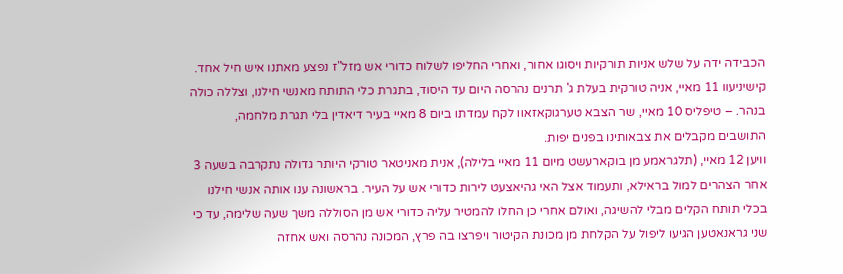הכבידה ידה על שלש אניות תורקיות ויסוגו אחור, ואחרי החליפו לשלוח כדורי אש מזל"ז נפצע מאתנו איש חיל אחד.
קישיניעוו 11 מאיי, אניה טורקית בעלת ג' תרנים נהרסה היום עד היסוד, בתגרת כלי התותח מאנשי חילנו, וצללה כולה בנהר. – טיפליס 10 מאיי, שר הצבא טערגוקאזאוו לקח עמדתו ביום 8 מאיי בעיר דיאדין בלי תגרת מלחמה, התושבים מקבלים את צבאותינו בפנים יפות.
וויען 12 מאיי, (תלגראמע מן בוקארעשט מיום 11 מאיי בלילה), אנית מאניטאר טורקי היותר גדולה נתקרבה בשעה 3 אחר הצהרים למול בראילא, ותעמוד אצל האי גהיאצעט לירות כדורי אש על העיר. בראשונה ענו אותה אנשי חילנו בכלי תותח הקלים מבלי להשיגה, ואולם אחרי כן החלו להמטיר עליה כדורי אש מן הסוללה משך שעה שלימה, עד כי שני גראנאטען הגיעו ליפול על הקלחת מן מכונת הקיטור ויפרצו בה פרץ, המכונה נהרסה ואש אחזה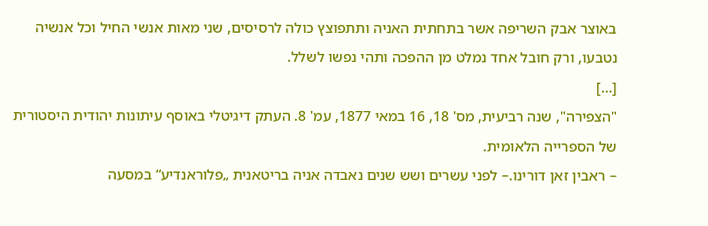באוצר אבק השריפה אשר בתחתית האניה ותתפוצץ כולה לרסיסים, שני מאות אנשי החיל וכל אנשיה נטבעו, ורק חובל אחד נמלט מן ההפכה ותהי נפשו לשלל.
[…]
"הצפירה", שנה רביעית, מס' 18, 16 במאי 1877, עמ' 8. העתק דיגיטלי באוסף עיתונות יהודית היסטורית של הספרייה הלאומית.
– ראבין זאן דורינו.– לפני עשרים ושש שנים נאבדה אניה בריטאנית „פלוראנדיע“ במסעה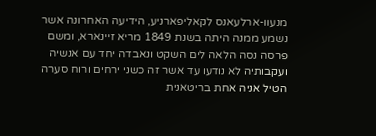מנעוו-ארלעאנס לקאליפארניע, הידיעה האחרונה אשר נשמע ממנה היתה בשנת 1849 מריא זיינארא, ומשם פרסה נסה הלאה לים השקט ונאבדה יחד עם אנשיה ועקבותיה לא נודעו עד אשר זה כשני ירחים ורוח סערה הטיל אניה אחת בריטאנית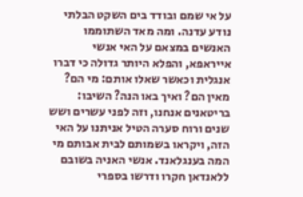על אי שמם ובודד בים השקט הבלתי נודע עדנה. ומה מאד השתוממו האנשים במצאם על האי אנשי אייראפא, והפלא היותר גדולה כי דברו אנגלית וכאשר שאלו אותם: מי הם? מאין הם? ואיך באו הנה? השיבו: בריטאנים אנחנו, וזה לפני עשרים ושש שנים ורוח סערה הטיל אניתנו על האי הזה, ויקראו בשמותם לבית אבותם מי המה בענגלאנד. אנשי האניה בשובם ללאנדאן חקרו ודרשו בספרי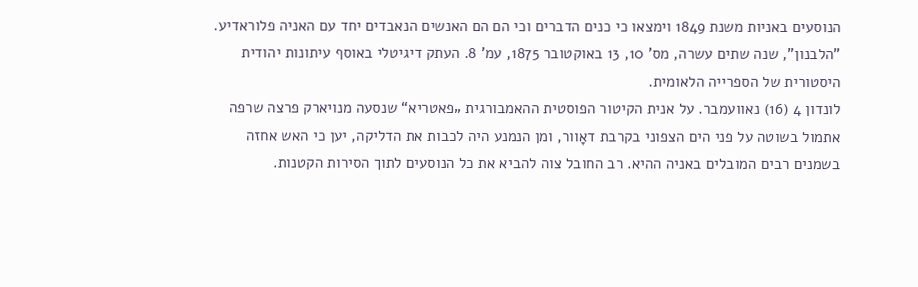הנוסעים באניות משנת 1849 וימצאו כי כנים הדברים וכי הם הם האנשים הנאבדים יחד עם האניה פלוראדיע.
"הלבנון", שנה שתים עשרה, מס' 10, 13 באוקטובר 1875, עמ' 8. העתק דיגיטלי באוסף עיתונות יהודית היסטורית של הספרייה הלאומית.
לונדון 4 (16) נאוועמבר. על אנית הקיטור הפוסטית ההאמבורגית „פאטריא“ שנסעה מנויארק פרצה שרפה אתמול בשוטה על פני הים הצפוני בקרבת דאָוור, ומן הנמנע היה לכבות את הדליקה, יען כי האש אחזה בשמנים רבים המובלים באניה ההיא. רב החובל צוה להביא את כל הנוסעים לתוך הסירות הקטנות.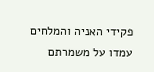פקידי האניה והמלחים עמדו על משמרתם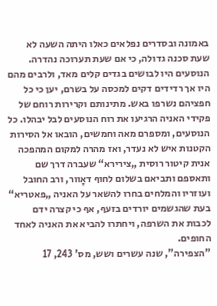באמונה ובסדרים נפלאים כאלו היתה השעה לא שעת סכנה גדולה, כי אם שעת תערוכה נהדרה. הנוסעים היו לבושים בגדים קלים מאד, ולרבים מהם היו אך רדידים דקים למכסה על בשרם, יען כי כל חפציהם נשרפו באש. מתינותם וקרירות רוחם של פקידי האניה הרגיעו את רוח הנוסעים לבל יבהלו. כל הנוסעים, ומספרם מאה וחמשים, הובאו אל הסירות הקטנות איש לא נעדר, ואז מהרה למקום המהפכה אנית קיטור רוסית „צירירא“ שעברה דרך שם ותאספם ותביאם בשלום לחוף דאָוור, ורב החובל ועוזריו והמלחים בחרו להשאר על האניה „פאטריא“ בעת שהגשמים יורדים בזעף, אף כי קצרה ידם לכבות את השרפה, ויחתרו להביא את האניה לאחד החופים.
"הצפירה", שנה עשרים ושש, מס' 243, 17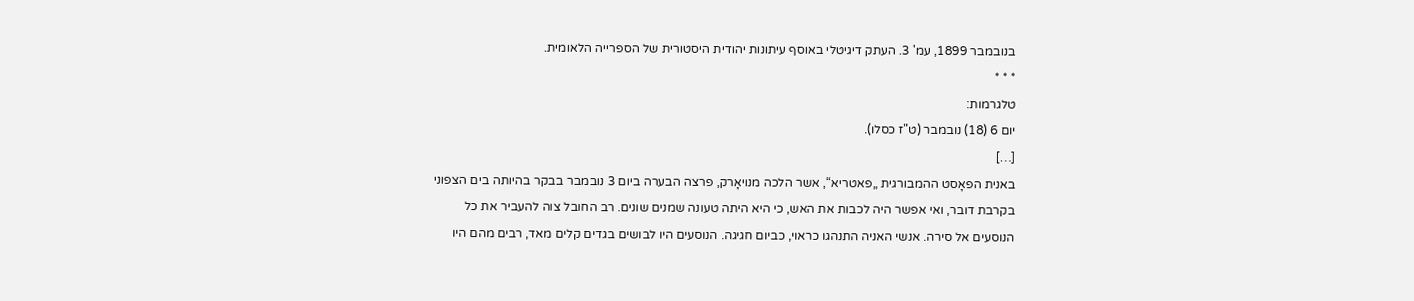בנובמבר 1899, עמ' 3. העתק דיגיטלי באוסף עיתונות יהודית היסטורית של הספרייה הלאומית.
* * *
טלגרמות:
יום 6 (18) נובמבר (ט"ז כסלו).
[…]
באנית הפאָסט ההמבורגית „פאטריא“, אשר הלכה מנויאָרק, פרצה הבערה ביום 3 נובמבר בבקר בהיותה בים הצפוני בקרבת דובר, ואי אפשר היה לכבות את האש, כי היא היתה טעונה שמנים שונים. רב החובל צוה להעביר את כל הנוסעים אל סירה. אנשי האניה התנהגו כראוי, כביום חגיגה. הנוסעים היו לבושים בגדים קלים מאד, רבים מהם היו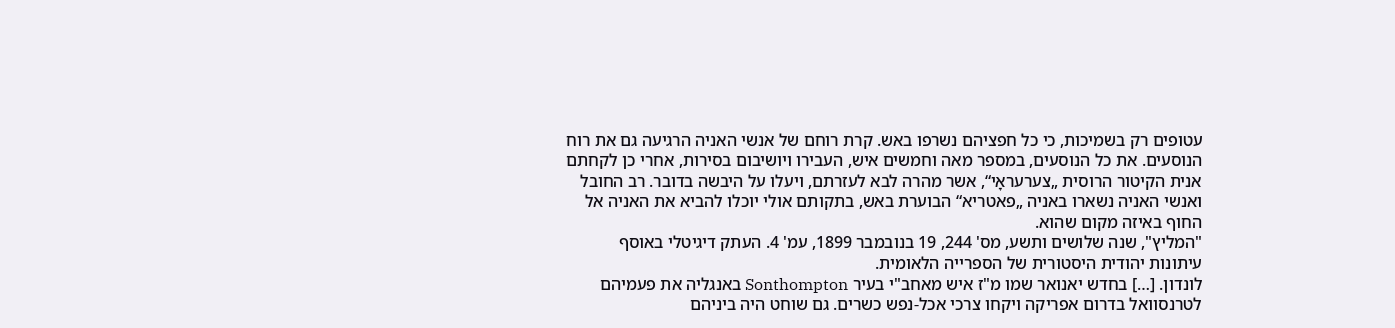עטופים רק בשמיכות, כי כל חפציהם נשרפו באש. קרת רוחם של אנשי האניה הרגיעה גם את רוח הנוסעים. את כל הנוסעים, במספר מאה וחמשים איש, העבירו ויושיבום בסירות, אחרי כן לקחתם אנית הקיטור הרוסית „צערעראָי“, אשר מהרה לבא לעזרתם, ויעלו על היבשה בדובר. רב החובל ואנשי האניה נשארו באניה „פאטריא“ הבוערת באש, בתקותם אולי יוכלו להביא את האניה אל החוף באיזה מקום שהוא.
"המליץ", שנה שלושים ותשע, מס' 244, 19 בנובמבר 1899, עמ' 4. העתק דיגיטלי באוסף עיתונות יהודית היסטורית של הספרייה הלאומית.
לונדון. […] בחדש יאנואר שמו מ"ז איש מאחב"י בעיר Sonthompton באנגליה את פעמיהם לטרנסוואל בדרום אפריקה ויקחו צרכי אכל-נפש כשרים. גם שוחט היה ביניהם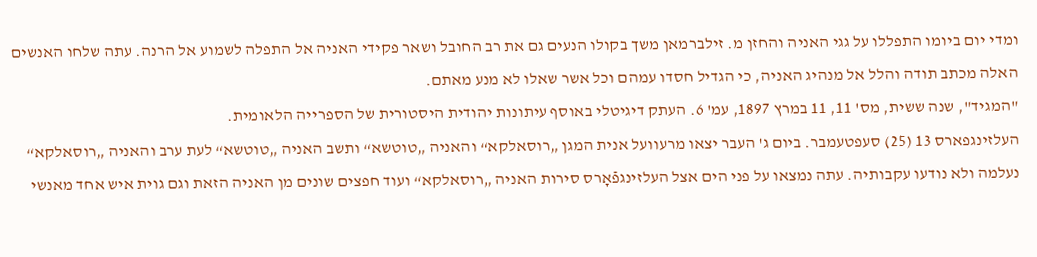ומדי יום ביומו התפללו על גגי האניה והחזן מ. זילברמאן משך בקולו הנעים גם את רב החובל ושאר פקידי האניה אל התפלה לשמוע אל הרנה. עתה שלחו האנשים האלה מכתב תודה והלל אל מנהיג האניה, כי הגדיל חסדו עמהם וכל אשר שאלו לא מנע מאתם.
"המגיד", שנה ששית, מס' 11, 11 במרץ 1897, עמ' 6. העתק דיגיטלי באוסף עיתונות יהודית היסטורית של הספרייה הלאומית.
העלזינגפארס 13 (25) סעפטעמבר. ביום ג' העבר יצאו מרעוועל אנית המגן „רוסאלקא“ והאניה „טוטשא“ ותשב האניה „טוטשא“ לעת ערב והאניה „רוסאלקא“ נעלמה ולא נודעו עקבותיה. עתה נמצאו על פני הים אצל העלזינגפֿאָרס סירות האניה „רוסאלקא“ ועוד חפצים שונים מן האניה הזאת וגם גוית איש אחד מאנשי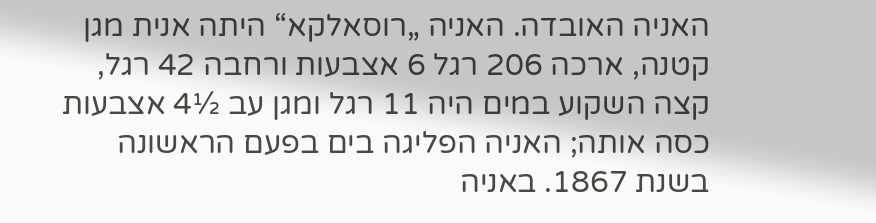האניה האובדה. האניה „רוסאלקא“ היתה אנית מגן קטנה, ארכה 206 רגל 6 אצבעות ורחבה 42 רגל, קצה השקוע במים היה 11 רגל ומגן עב ½4 אצבעות כסה אותה; האניה הפליגה בים בפעם הראשונה בשנת 1867. באניה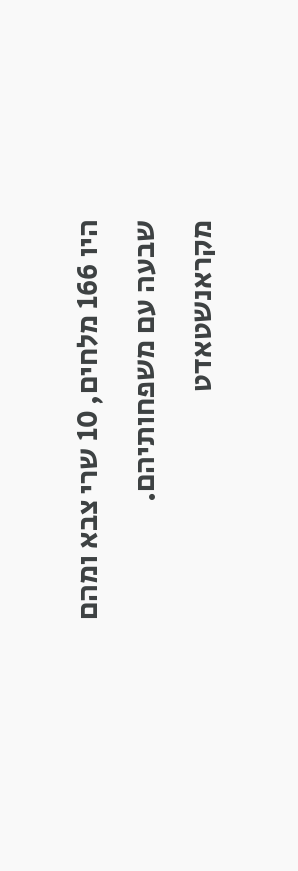היו 166 מלחים, 10 שרי צבא ומהם שבעה עם משפחותיהם. מקראנשטאדט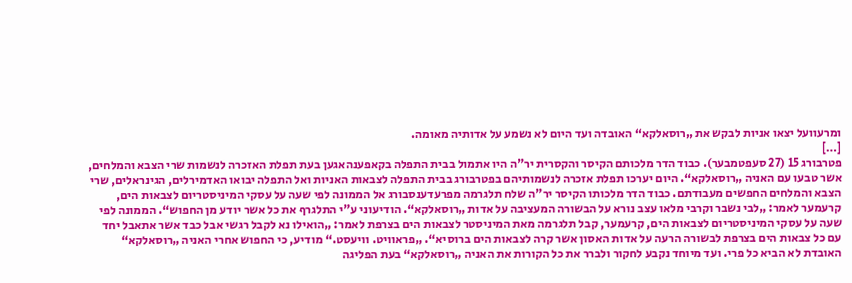ומרעוועל יצאו אניות לבקש את „רוסאלקא“ האובדה ועד היום לא נשמע על אדותיה מאומה.
[…]
פטרבורג 15 (27 סעפטמבער). כבוד הדר מלכותם הקיסר והקסרית יר"ה היו אתמול בבית התפלה בקאפענהאגען בעת תפלת האזכרה לנשמות שרי הצבא והמלחים, אשר טבעו עם האניה „רוסאלקא“. היום יערכו תפלת אזכרה לנשמותיהם בפטרבורג בבית התפלה לצבאות האניות ואל התפלה יבואו האדמירלים, הגינראלים, שרי הצבא והמלחים החפשים מעבודתם. כבוד הדר מלכותו הקיסר יר"ה שלח תלגרמה מפרעדענסבורג אל הממונה לפי שעה על עסקי המיניסטריום לצבאות הים, קרעמער לאמר: „לבי נשבר וקרבי מלאו עצב נורא על הבשורה המעציבה על אדות „רוסאלקא“. הודיעוני ע"י התלגרף את כל אשר יודע מן החפוש“. הממונה לפי שעה על עסקי המיניסטריום לצבאות הים, קרעמער, קבל תלגרמה מאת המיניסטר לצבאות הים בצרפת לאמר: „הואילו נא לקבל רגשי אבל כבד אשר אתאבל יחד עם כל צבאות הים בצרפת לבשורה הרעה על אדות האסון אשר קרה לצבאות הים ברוסיא“. „פראוויט. וויעסט.“ מודיע, כי החפוש אחרי האניה „רוסאלקא“ האובדת לא הביא כל פרי. ועד מיוחד נקבע לחקור ולברר את כל הקורות את האניה „רוסאלקא“ בעת הפליגה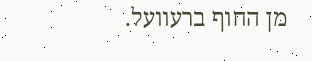מן החוף ברעוועל.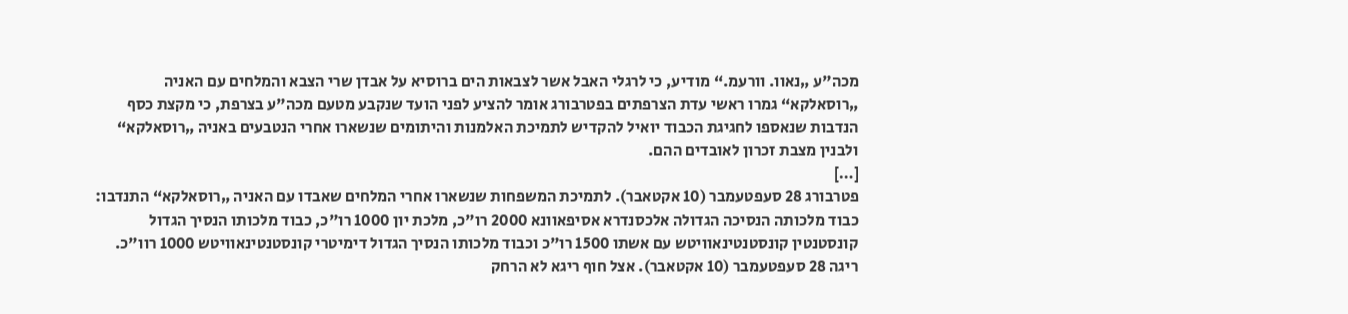מכה"ע „נאוו. וורעמ.“ מודיע, כי לרגלי האבל אשר לצבאות הים ברוסיא על אבדן שרי הצבא והמלחים עם האניה „רוסאלקא“ גמרו ראשי עדת הצרפתים בפטרבורג אומר להציע לפני הועד שנקבע מטעם מכה"ע בצרפת, כי מקצת כסף הנדבות שנאספו לחגיגת הכבוד יואיל להקדיש לתמיכת האלמנות והיתומים שנשארו אחרי הנטבעים באניה „רוסאלקא“ ולבנין מצבת זכרון לאובדים ההם.
[…]
פטרבורג 28 סעפטעמבר (10 אקטאבר). לתמיכת המשפחות שנשארו אחרי המלחים שאבדו עם האניה „רוסאלקא“ התנדבו: כבוד מלכותה הנסיכה הגדולה אלכסנדרא אסיפאוונא 2000 רו"כ, מלכת יון 1000 רו"כ, כבוד מלכותו הנסיך הגדול קונסטנטין קונסטנטינאוויטש עם אשתו 1500 רו"כ וכבוד מלכותו הנסיך הגדול דימיטרי קונסטנטינאוויטש 1000 רוו"כ.
ריגה 28 סעפטעמבר (10 אקטאבר). אצל חוף ריגא לא הרחק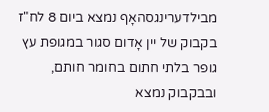מבילדערינגסהאָף נמצא ביום 8 לח"ז בקבוק של יין אָדום סגור במגופת עץ גופר בלתי חתום בחומר חותם, ובבקבוק נמצא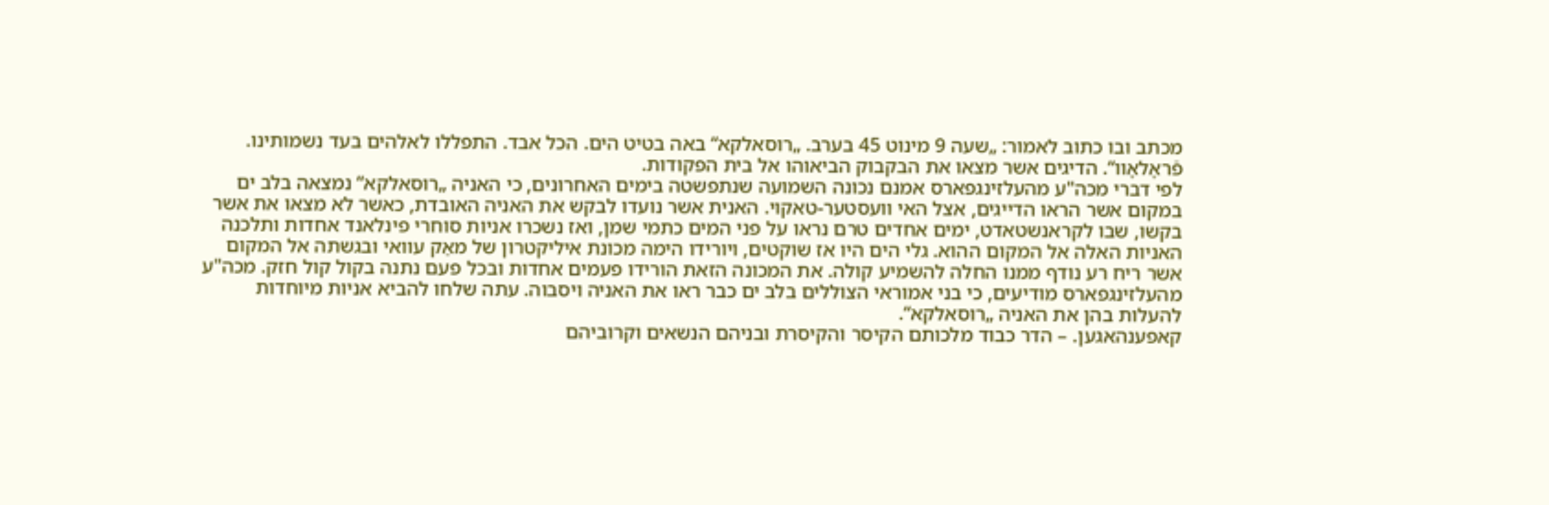מכתב ובו כתוב לאמור: „שעה 9 מינוט 45 בערב. „רוסאלקא“ באה בטיט הים. הכל אבד. התפללו לאלהים בעד נשמותינו. פֿראָלאָוו“. הדיגים אשר מצאו את הבקבוק הביאוהו אל בית הפקודות.
לפי דברי מכה"ע מהעלזינגפארס אמנם נכונה השמועה שנתפשטה בימים האחרונים, כי האניה „רוסאלקא“ נמצאה בלב ים במקום אשר הראו הדייגים, אצל האי וועסטער-טאקוי. האנית אשר נועדו לבקש את האניה האובדת, כאשר לא מצאו את אשר בקשו, שבו לקראנשטאדט, ימים אחדים טרם נראו על פני המים כתמי שמן, ואז נשכרו אניות סוחרי פינלאנד אחדות ותלכנה האניות האלה אל המקום ההוא. גלי הים היו אז שוקטים, ויורידו הימה מכונת איליקטרון של מאַק עוואי ובגשתה אל המקום אשר ריח רע נודף ממנו החלה להשמיע קולה. את המכונה הזאת הורידו פעמים אחדות ובכל פעם נתנה בקול קול חזק. מכה"ע מהעלזינגפארס מודיעים, כי בני אמוראי הצוללים בלב ים כבר ראו את האניה ויסבוה. עתה שלחו להביא אניות מיוחדות להעלות בהן את האניה „רוסאלקא“.
קאפענהאגען. – הדר כבוד מלכותם הקיסר והקיסרת ובניהם הנשאים וקרוביהם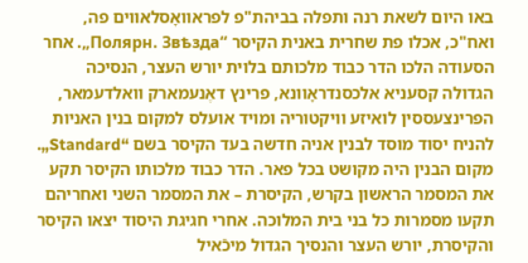באו היום לשאת רנה ותפלה בביהת"פ לפראוואָסלאווים פה, ואח"כ, אכלו פת שחרית באנית הקיסר “Полярн. Звѣзда„. אחר הסעודה הלכו הדר כבוד מלכותם בלוית יורש העצר, הנסיכה הגדולה קסעניא אלכסנדראָוונא, פרינץ דאֶנעמארק וואלדעמאר, הפרינצעססין לואיזע וויקטוריה ומויד אועלס למקום בנין האניות להניח יסוד מוסד לבנין אניה חדשה בעד הקיסר בשם “Standard„. מקום הבנין היה מקושט בכל פאר. הדר כבוד מלכותו הקיסר תקע את המסמר הראשון בקרש, הקיסרת – את המסמר השני ואחריהם תקעו מסמרות כל בני בית המלוכה. אחרי חגיגת היסוד יצאו הקיסר והקיסרת, יורש העצר והנסיך הגדול מיכֿאיל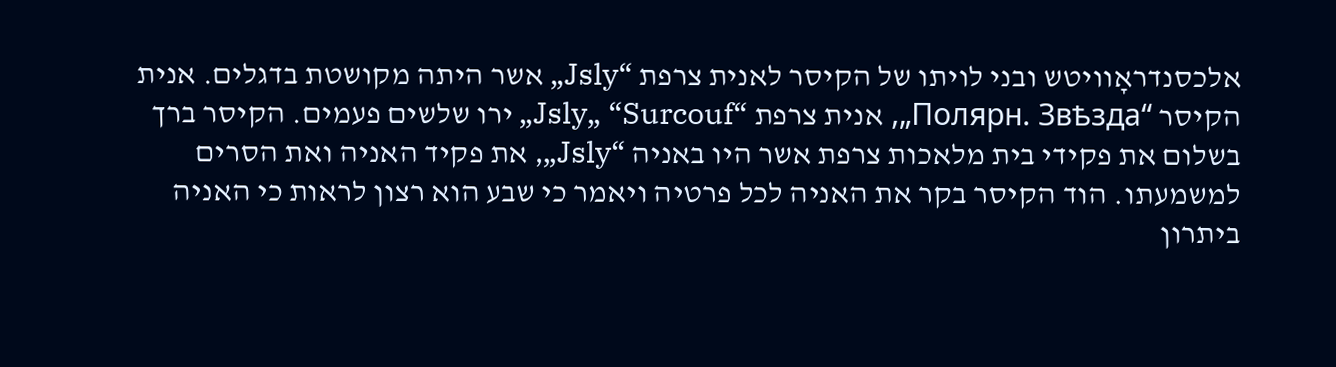אלכסנדראָוויטש ובני לויתו של הקיסר לאנית צרפת “Jsly„ אשר היתה מקושטת בדגלים. אנית הקיסר “Полярн. Звѣзда„, אנית צרפת “Jsly„ “Surcouf„ ירו שלשים פעמים. הקיסר ברך בשלום את פקידי בית מלאכות צרפת אשר היו באניה “Jsly„, את פקיד האניה ואת הסרים למשמעתו. הוד הקיסר בקר את האניה לכל פרטיה ויאמר כי שבע הוא רצון לראות כי האניה ביתרון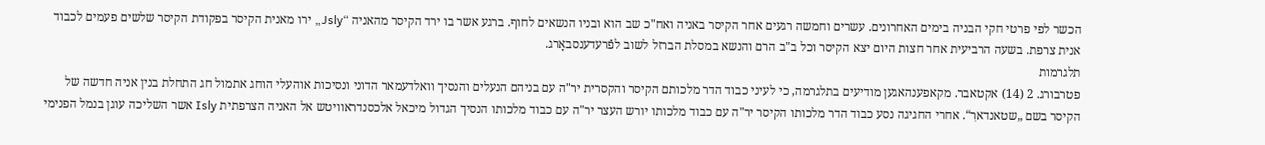הכשר לפי פרטי חקי הבניה בימים האחרונים. עשרים וחמשה רגעים אחר הקיסר באניה ואח"כ שב הוא ובניו הנשאים לחוף. ברגע אשר בו ירד הקיסר מהאניה “Jsly„ ירו מאנית הקיסר בפקודת הקיסר שלשים פעמים לכבוד אנית צרפת. בשעה הרביעית אחר חצות היום יצא הקיסר וכל ב"ב הרם והנשא במסלת הברזל לשוב לפֿרעדענסבאָרג.
תלגרמות
פטרבורג. 2 (14) אקטאבר. מקאפענהאגען מודיעים בתלגרמה, כי לעיני כבוד הדר מלכותם הקיסר והקסרית יר"ה עם בניהם הנעלים והנסיך וואלדעמאר הדוני ונסיכות אוהעלי הוחג אתמול חג התחלת בנין אניה חדשה של הקיסר בשם „שטאנדארׅ“. אחרי החגיגה נסע כבוד הדר מלכותו הקיסר יר"ה עם כבוד מלכותו יורש העצר יר"ה עם כבוד מלכותו הנסיך הגדול מיכאל אלכסנדראוויטש אל האניה הצרפתית Isly אשר השליכה עוגן בנמל הפנימי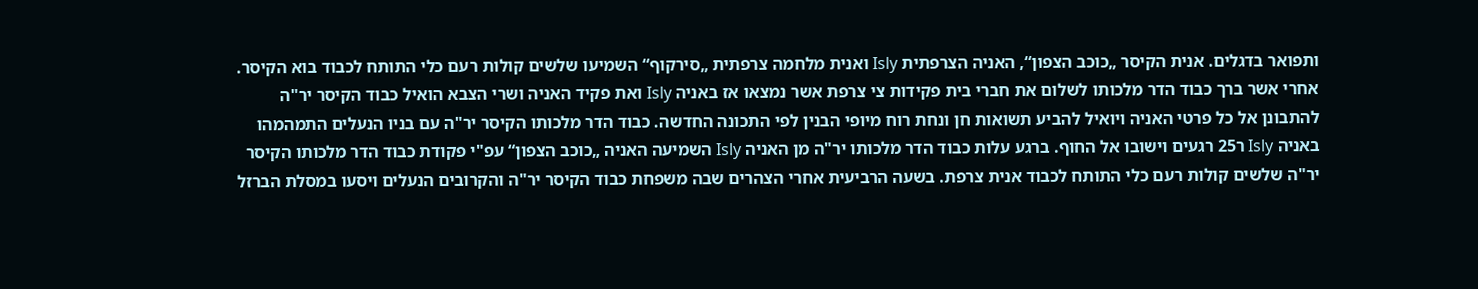ותפואר בדגלים. אנית הקיסר „כוכב הצפון“, האניה הצרפתית Isly ואנית מלחמה צרפתית „סירקוף“ השמיעו שלשים קולות רעם כלי התותח לכבוד בוא הקיסר. אחרי אשר ברך כבוד הדר מלכותו לשלום את חברי בית פקידות צי צרפת אשר נמצאו אז באניה Isly ואת פקיד האניה ושרי הצבא הואיל כבוד הקיסר יר"ה להתבונן אל כל פרטי האניה ויואיל להביע תשואות חן ונחת רוח מיופי הבנין לפי התכונה החדשה. כבוד הדר מלכותו הקיסר יר"ה עם בניו הנעלים התמהמהו באניה Isly ר25 רגעים וישובו אל החוף. ברגע עלות כבוד הדר מלכותו יר"ה מן האניה Isly השמיעה האניה „כוכב הצפון“ עפ"י פקודת כבוד הדר מלכותו הקיסר יר"ה שלשים קולות רעם כלי התותח לכבוד אנית צרפת. בשעה הרביעית אחרי הצהרים שבה משפחת כבוד הקיסר יר"ה והקרובים הנעלים ויסעו במסלת הברזל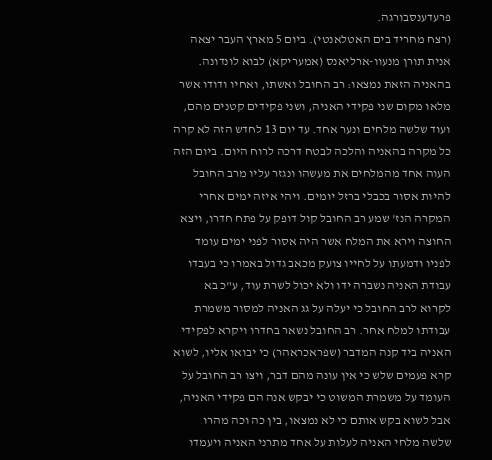פרעדענסבורגה.
(רצח מחריד בים האטלאנטי). ביום 5 מארץ העבר יצאה אנית תורן מנעוו-ארליאנס (אמעריקא) לבוא לונדונה. בהאניה הזאת נמצאו: רב החובל ואשתו, ואחיו ודודו אשר מלאו מקום שני פקידי האניה, ושני פקידים קטנים מהם, ועוד שלשה מלחים ונער אחד. עד יום 13 לחדש הזה לא קרה כל מקרה בהאניה והלכה לבטח דרכה לרוח היום. ביום הזה העוה אחד מהמלחים את מעשהו ונגזר עליו מרב החובל להיות אסור בכבלי ברזל יומים. ויהי איזה ימים אחרי המקרה הנז' שמע רב החובל קול דופק על פתח חדרו, ויצא החוצה וירא את המלח אשר היה אסור לפני ימים עומד לפניו ודמעתו על לחייו צועק מכאב גדול באמרו כי בעבדו עבודת האניה נשברה ידו ולא יכול לשרת עוד, ע"כ בא לקרוא לרב החובל כי יעלה על גג האניה למסור משמרת עבודתו למלח אחר. רב החובל נשאר בחדרו ויקרא לפקידי האניה ביד קנה המדבר (שפראכראהר) כי יבואו אליו, לשוא קרא פעמים שלש כי אין עונה מהם דבר, ויצו רב החובל על העומד על משמרת המשוט כי יבקש אנה הם פקידי האניה, אבל לשוא בקש אותם כי לא נמצאו, בין כה וכה מהרו שלשה מלחי האניה לעלות על אחד מתרני האניה ויעמדו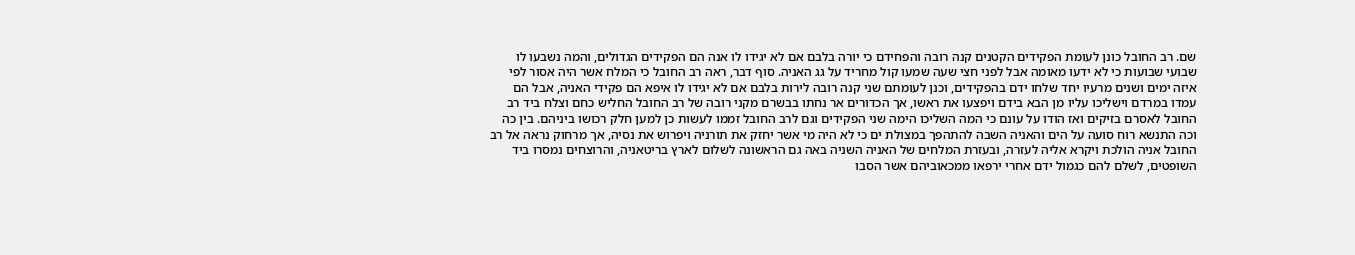שם. רב החובל כונן לעומת הפקידים הקטנים קנה רובה והפחידם כי יורה בלבם אם לא יגידו לו אנה הם הפקידים הגדולים, והמה נשבעו לו שבועי שבועות כי לא ידעו מאומה אבל לפני חצי שעה שמעו קול מחריד על גג האניה. סוף דבר, ראה רב החובל כי המלח אשר היה אסור לפי איזה ימים ושנים מרעיו יחד שלחו ידם בהפקידים, וכנן לעומתם שני קנה רובה לירות בלבם אם לא יגידו לו איפא הם פקידי האניה, אבל הם עמדו במרדם וישליכו עליו מן הבא בידם ויפצעו את ראשו, אך הכדורים אר נחתו בבשרם מקני רובה של רב החובל החליש כחם וצלח ביד רב החובל לאסרם בזיקים ואז הודו על עונם כי המה השליכו הימה שני הפקידים וגם לרב החובל זממו לעשות כן למען חלק רכושו ביניהם. בין כה וכה התנשא רוח סועה על הים והאניה השבה להתהפך במצולת ים כי לא היה מי אשר יחזק את תורניה ויפרוש את נסיה, אך מרחוק נראה אל רב החובל אניה הולכת ויקרא אליה לעזרה, ובעזרת המלחים של האניה השניה באה גם הראשונה לשלום לארץ בריטאניה, והרוצחים נמסרו ביד השופטים, לשלם להם כגמול ידם אחרי ירפאו ממכאוביהם אשר הסבו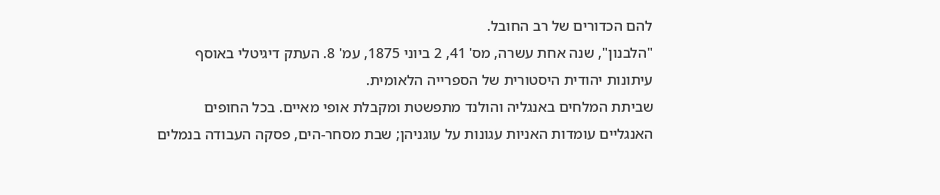להם הכדורים של רב החובל.
"הלבנון", שנה אחת עשרה, מס' 41, 2 ביוני 1875, עמ' 8. העתק דיגיטלי באוסף עיתונות יהודית היסטורית של הספרייה הלאומית.
שביתת המלחים באנגליה והולנד מתפשטת ומקבלת אופי מאיים. בכל החופים האנגליים עומדות האניות עגונות על עוגניהן; שבת מסחר-הים, פסקה העבודה בנמלים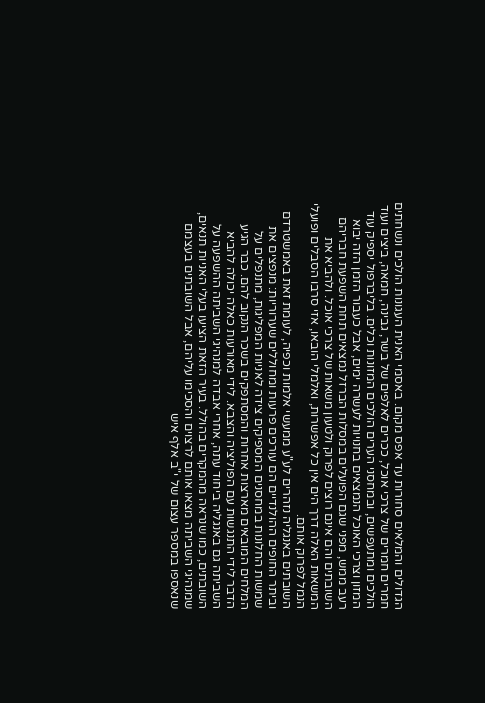הגדולים והמלאים סחורות עד אפס מקום. באסמי האנית העגונות הולכים ונשחתים חמרים חמרים של צרכי אוכל, ככרים לאלפים של בשר, גבינה, חמאה, ביצים ועוד הולכים ומתעפשים, ובמחסני הערים הולכים המזונות וכלים. בליברפול יספיק עוד המזון וצרכי האוכל הנמצאים בחנויות לעשרה ימים, אבל כעבור הזמן הזה יבוא רעב ממש, מפני שגם הפועלים במסלות הברזל נמצאים תחת השפעת חבריהם השובתים והם אינם רוצים לפרוק ולטעון משאות של צרכי אוכל. ולהביא את המשאות האלה דרך הים אין כל אפשרות, ואלמלי הובאו, אזי סרבו הסבלים ופועלי הנמל לפרוק אותם.
השובתים באנגליה נזהרים לע"ע ממעשי אלמות וכפיה, לעומת זאת באמשטרדם וביתר החופים ההולנדיים הם עורכים פרעות ומחוללים שערוריות: מנפצים את שמשות החלונות במחסנים המספיקים צידה לאניות המפליגות, מתנפלים על המלחים המובאים מארצות אחרות והמסתפקים בשכר הנקוב להם. כבר הגיע הדבר לידי התנגשות עם הפוליציה והצבא. לידי מאורעות כאלה יכולה להביא השביתה גם באנגליה ביחוד עתה, אחרי אבדה למנהיגי השביתה ההשפעה על השובתים, כמו שנראה מהמקרים בהולל. בעיר הזאת הציעו בעלי האניות תנאים, שמנהיגי השביתה מצאו אותם לרצוים והסכימו עליהם, אבל השובתים בעצמם שנאספו במספר עצום של י"ב אלף איש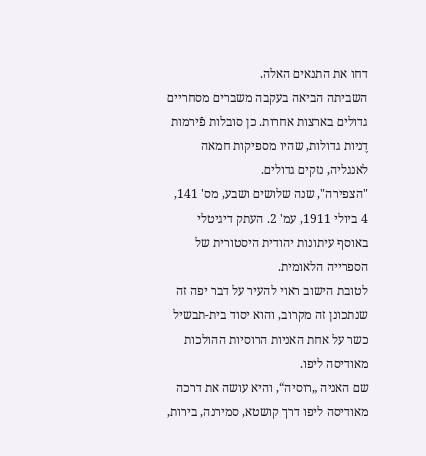דחו את התנאים האלה.
השביתה הביאה בעקבה משברים מסחריים גדולים בארצות אחרות. כן סובלות פֿירמות דֶניות גדולות, שהיו מספיקות חמאה לאנגליה, נזקים גדולים.
"הצפירה", שנה שלושים ושבע, מס' 141, 4 ביולי 1911, עמ' 2. העתק דיגיטלי באוסף עיתונות יהודית היסטורית של הספרייה הלאומית.
לטובת הישוב ראוי להעיר על דבר יפה זה שנתכונן זה מקרוב, והוא יסוד בית-תבשיל כשר על אחת האניות הרוסיות ההולכות מאודיסה ליפו.
שם האניה „רוסיה“, והיא עושה את דרכה מאודיסה ליפו דרך קושטא, סמירנה, בירות,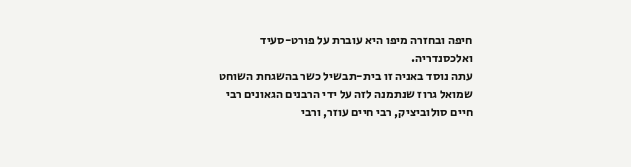חיפה ובחזרה מיפו היא עוברת על פורט-סעיד ואלכסנדריה.
עתה נוסד באניה זו בית-תבשיל כשר בהשגחת השוחט שמואל גרוז שנתמנה לזה על ידי הרבנים הגאונים רבי חיים סולוביציק, רבי חיים עוזר, ורבי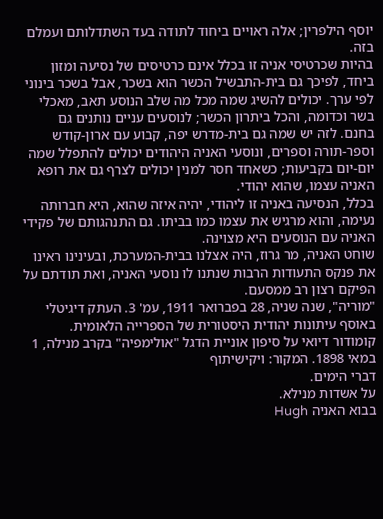יוסף הילפרין; אלה ראויים ביחוד לתודה בעד השתדלותם ועמלם בזה.
בהיות שכרטיסי אניה זו בכלל אינם כרטיסים של נסיעה ומזון ביחד, לפיכך גם בית-התבשיל הכשר הוא בשכר, אבל בשכר בינוני לפי ערך. יכולים להשיג שמה מכל מה שלב הנוסע תאב, מאכלי בשר וכדומה, והכל ביתרון הכשר; לנוסעים עניים נותנים גם בחנם. לזה יש שמה גם בית-מדרש יפה, קבוע עם ארון-קודש וספר-תורה וספרים, ונוסעי האניה היהודים יכולים להתפלל שמה יום-יום בקביעות; כשאחד חסר למנין יכולים לצרף גם את רופא האניה עצמו, שהוא יהודי.
בכלל, הנסיעה באניה זו ליהודי, יהיה איזה שהוא, היא חברותה נעימה, והוא מרגיש את עצמו כמו בביתו. גם התנהגותם של פקידי האניה עם הנוסעים היא מצוינה.
שוחט האניה, מר גרוז, היה אצלנו בבית-המערכת, ובעינינו ראינו את פנקס התעודות הרבות שנתנו לו נוסעי האניה, ואת תודתם על הפיקם רצון רב ממסעם.
"מוריה", שנה שניה, 28 בפברואר 1911, עמ' 3. העתק דיגיטלי באוסף עיתונות יהודית היסטורית של הספרייה הלאומית.
קומודור דיואי על סיפון אוניית הדגל "אולימפיה" בקרב מנילה, 1 במאי 1898. המקור: ויקישיתוף
דברי הימים.
על אשדות מנילא.
בבוא האניה Hugh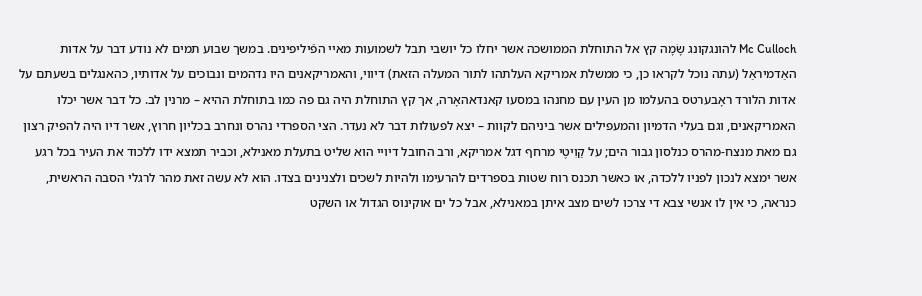Mc Culloch להונגקונג שָׂמָה קץ אל התוחלת הממושכה אשר יחלו כל יושבי תבל לשמועות מאיי הפֿיליפינים. במשך שבוע תמים לא נודע דבר על אדות האַדמיראַל (עתה נוכל לקראו כן, כי ממשלת אמריקא העלתהו לתור המעלה הזאת) דיווי, והאמריקאנים היו נדהמים ונבוכים על אדותיו, כהאנגלים בשעתם על אדות הלורד ראָבערטס בהעלמו מן העין עם מחנהו במסעו קאנדאהאָרה, אך קץ התוחלת היה גם פה כמו בתוחלת ההיא – מרנין לב. כל דבר אשר יכלו האמריקאנים, וגם בעלי הדמיון והמעפילים אשר ביניהם לקוות – יצא לפעולות דבר לא נעדר. הצי הספרדי נהרס ונחרב בכליון חרוץ, אשר דיו היה להפיק רצון גם מאת מנצח-מהרס כנלסון גבור הים; על קַוִיטֶי מרחף דגל אמריקא, ורב החובל דיויי הוא שליט בתעלת מאנילא, וכביר תמצא ידו ללכוד את העיר בכל רגע אשר ימצא לנכון לפניו ללכדה, או כאשר תכנס רוח שטות בספרדים להרעימו ולהיות לשכים ולצנינים בצדו. הוא לא עשה זאת מהר לרגלי הסבה הראשית, כנראה, כי אין לו אנשי צבא די צרכו לשים מצב איתן במאנילא, אבל כל ים אוקינוס הגדול או השקט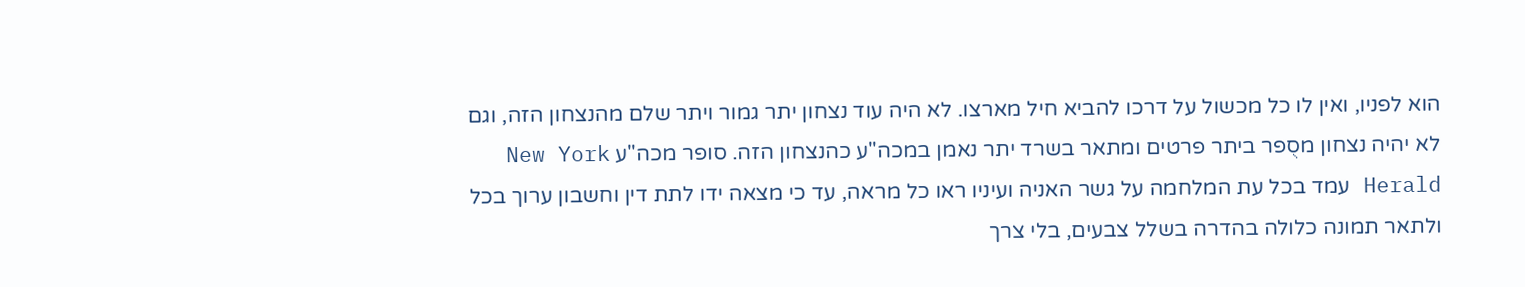הוא לפניו, ואין לו כל מכשול על דרכו להביא חיל מארצו. לא היה עוד נצחון יתר גמור ויתר שלם מהנצחון הזה, וגם לא יהיה נצחון מסֻפר ביתר פרטים ומתאר בשרד יתר נאמן במכה"ע כהנצחון הזה. סופר מכה"ע New York Herald עמד בכל עת המלחמה על גשר האניה ועיניו ראו כל מראה, עד כי מצאה ידו לתת דין וחשבון ערוך בכל ולתאר תמונה כלולה בהדרה בשלל צבעים, בלי צרך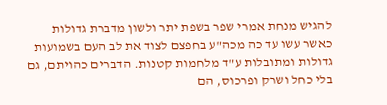להגיש מנחת אמרי שפר בשפת יתר ולשון מדברת גדולות כאשר עשו עד כה מכה"ע בחפצם לצוד את לב העם בשמועות גדולות ומתובלות ע"ד מלחמות קטנות. הדברים כהויתם, גם בלי כחל ושרק ופרכוס, הם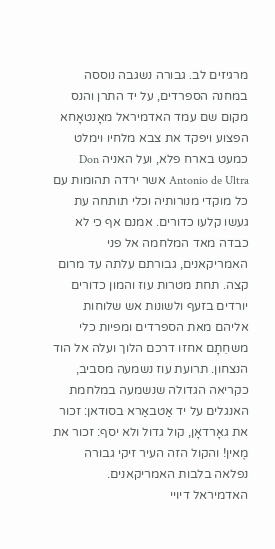מרגיזים לב. גבורה נשגבה נוססה במחנה הספרדים, על יד התרן והנס מקום שם עמד האדמיראל מאָנטאָחא הפצוע ויפקד את צבא מלחיו וימלט כמעט בארח פלא, ועל האניה Don Antonio de Ultra אשר ירדה תהומות עם כל מוקדי מנורותיה וכלי תותחה עת געשו קלעו כדורים. אמנם אף כי לא כבדה מאד המלחמה אל פני האמריקאנים, גבורתם עלתה עד מרום קצה. תחת מטרות עוז והמון כדורים יורדים בזעף ולשונות אש שלוחות אליהם מאת הספרדים ומפיות כלי משחֵתָם אחזו דרכם הלוך ועלה אל הוד הנצחון. תרועת עוז נשמעה מסביב, כקריאה הגדולה שנשמעה במלחמת האנגלים על יד אַטבאַרא בסודאן: זכור את גאָרדאָן, קול גדול ולא יסף: זכור את מֶאין! והקול הזה העיר זיקי גבורה נפלאה בלבות האמריקאנים. האדמיראל דיויי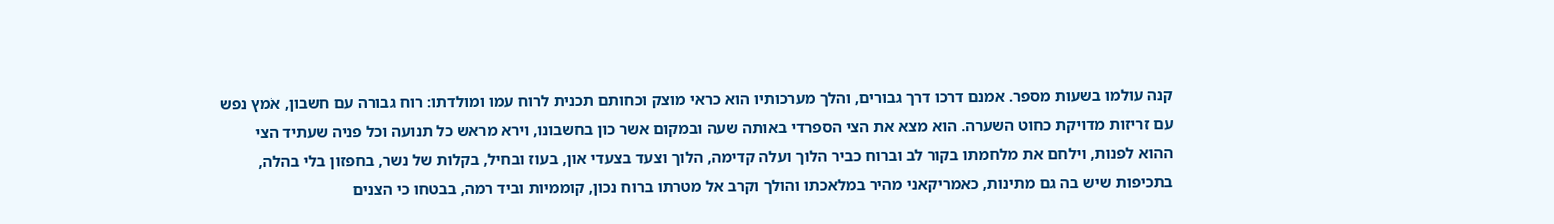קנה עולמו בשעות מספר. אמנם דרכו דרך גבורים, והלך מערכותיו הוא כראי מוצק וכחותם תכנית לרוח עמו ומולדתו: רוח גבורה עם חשבון, אֹמץ נפש עם זריזות מדויקת כחוט השערה. הוא מצא את הצי הספרדי באותה שעה ובמקום אשר כון בחשבונו, וירא מראש כל תנועה וכל פניה שעתיד הצי ההוא לפנות, וילחם את מלחמתו בקור לב וברוח כביר הלוך ועלה קדימה, הלוך וצעד בצעדי און, בעוז ובחיל, בקלות של נשר, בחפזון בלי בהלה, בתכיפות שיש בה גם מתינות, כאמריקאני מהיר במלאכתו והולך וקרב אל מטרתו ברוח נכון, קוממיות וביד רמה, בבטחו כי הצנים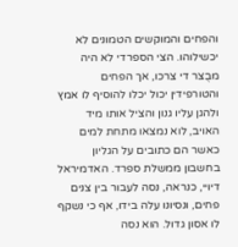והפחים והמוקשים הטמונים לא יכשילוהו. הצי הספרדי לא היה מבֻצר די צרכו, אך הפחים והטורפידין יכול יכלו להוסיף לו אמץ ולהגן עליו גנון והציל אותו מיד האויב, לוא נמצאו מתחת למים כאשר הם כתובים על הגליון בחשבון ממשלת ספרד. האדמיראל דיויי, כנראה, נסה לעבור בין צנים פחים, ונסיונו עלה בידו, אף כי נשקף לו אסון גדול. הוא נסה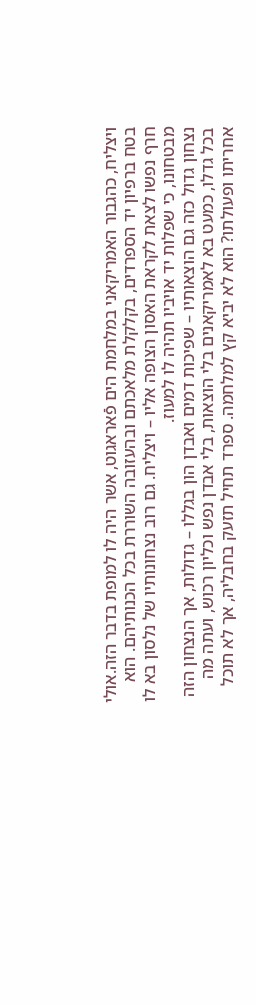ויצליח, כהגבור האמריקאני במלחמת הים פֿאראגוט, אשר היה לו למופת בדבר הזה.אולי בטח ברפיון יד הספרדים, בקלקלת מלאכתם ובהעזובה השוררת בכל הכנותיהם. הוא חרף נפשו לצאת לקראת האסון הצופה אליו – ויצליח. גם רוב נצחונותיו של נלסון בא לו מבטחונו, כי שפלות יד אויביו תהיה לו למעוז.
נצחון גדול כזה גם הוצאותיו – שפיכות דמים ואבדן הון בגללו – גדולות, אך הנצחון הזה בכל גדלו, כמעט בא לאמריקאנים בלי הוצאות, בלי אבדן נפש וכליון רכוש, ועתה מה אחריתו ופעולתו? הוא לא יביא קץ למלחמה. ספרד תחיל תזעק בחבליה, אך לא תוכל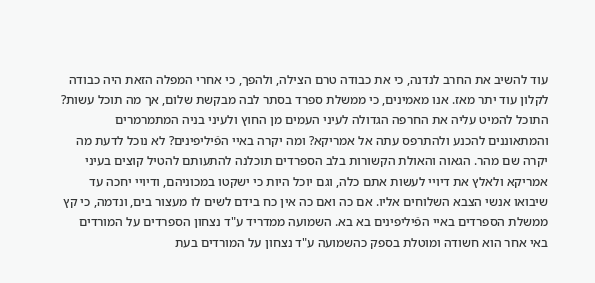עוד להשיב את החרב לנדנה, כי את כבודה טרם הצילה, ולהפך, כי אחרי המפלה הזאת היה כבודה לקלון עוד יתר מאז. אנו מאמינים, כי ממשלת ספרד בסתר לבה מבקשת שלום, אך מה תוכל עשות? התוכל להמיט עליה את החרפה הגדולה לעיני העמים מן החוץ ולעיני בניה המתמרמרים והמתאוננים להכנע ולהתרפס עתה אל אמריקא? ומה יקרה באיי הפֿיליפינים? לא נוכל לדעת מה יקרה שם מהר. הגאוה והאולת הקשורות בלב הספרדים תוכלנה להתעותם להטיל קוצים בעיני אמריקא ולאלץ את דיויי לעשות אתם כלה, וגם יוכל היות כי ישקטו במכוניהם, ודיויי יחכה עד שיבואו אנשי הצבא השלוחים אליו. אם כה ואם כה אין כח בידם לשים לו מעצור בים, ונדמה, כי קץ ממשלת הספרדים באיי הפֿיליפינים בא בא. השמועה ממדריד ע"ד נצחון הספרדים על המורדים באי אחר הוא חשודה ומוטלת בספק כהשמועה ע"ד נצחון על המורדים בעת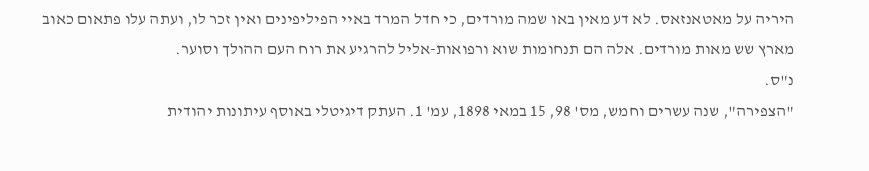היריה על מאטאנזאס. לא דע מאין באו שמה מורדים, כי חדל המרד באיי הפיליפינים ואין זכר לו, ועתה עלו פתאום כאוב מארץ שש מאות מורדים. אלה הם תנחומות שוא ורפואות-אליל להרגיע את רוח העם ההולך וסוער.
נ"ס.
"הצפירה", שנה עשרים וחמש, מס' 98, 15 במאי 1898, עמ' 1. העתק דיגיטלי באוסף עיתונות יהודית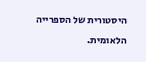היסטורית של הספרייה הלאומית.